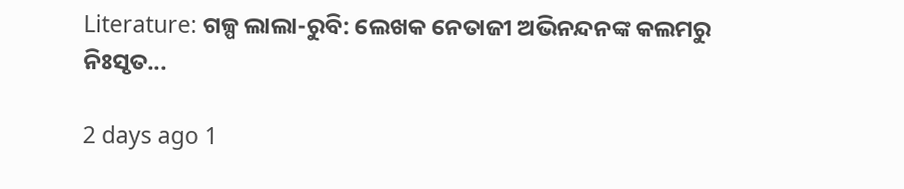Literature: ଗଳ୍ପ ଲାଲା-ରୁବି: ଲେଖକ ନେତାଜୀ ଅଭିନନ୍ଦନଙ୍କ କଲମରୁ ନିଃସୃତ...

2 days ago 1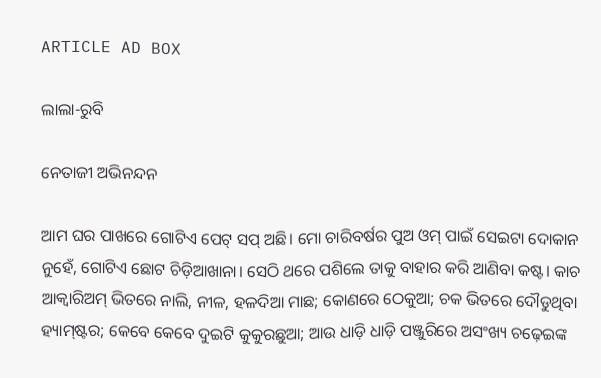ARTICLE AD BOX

ଲାଲା-ରୁବି

ନେତାଜୀ ଅଭିନନ୍ଦନ

ଆମ ଘର ପାଖରେ ଗୋଟିଏ ପେଟ୍‌ ସପ୍‌ ଅଛି। ମୋ ଚାରିବର୍ଷର ପୁଅ ଓମ୍‌ ପାଇଁ ସେଇଟା ଦୋକାନ ନୁହେଁ, ଗୋଟିଏ ଛୋଟ ଚିଡ଼ିଆଖାନା। ସେଠି ଥରେ ପଶିଲେ ତାକୁ ବାହାର କରି ଆଣିବା କଷ୍ଟ। କାଚ ଆକ୍ୱାରିଅମ୍‌ ଭିତରେ ନାଲି, ନୀଳ, ହଳଦିଆ ମାଛ; କୋଣରେ ଠେକୁଆ; ଚକ ଭିତରେ ଦୌଡୁଥିବା ହ୍ୟାମ୍‌ଷ୍ଟର; କେବେ କେବେ ଦୁଇଟି କୁକୁରଛୁଆ; ଆଉ ଧାଡ଼ି ଧାଡ଼ି ପଞ୍ଜୁରିରେ ଅସଂଖ୍ୟ ଚଢ଼େଇଙ୍କ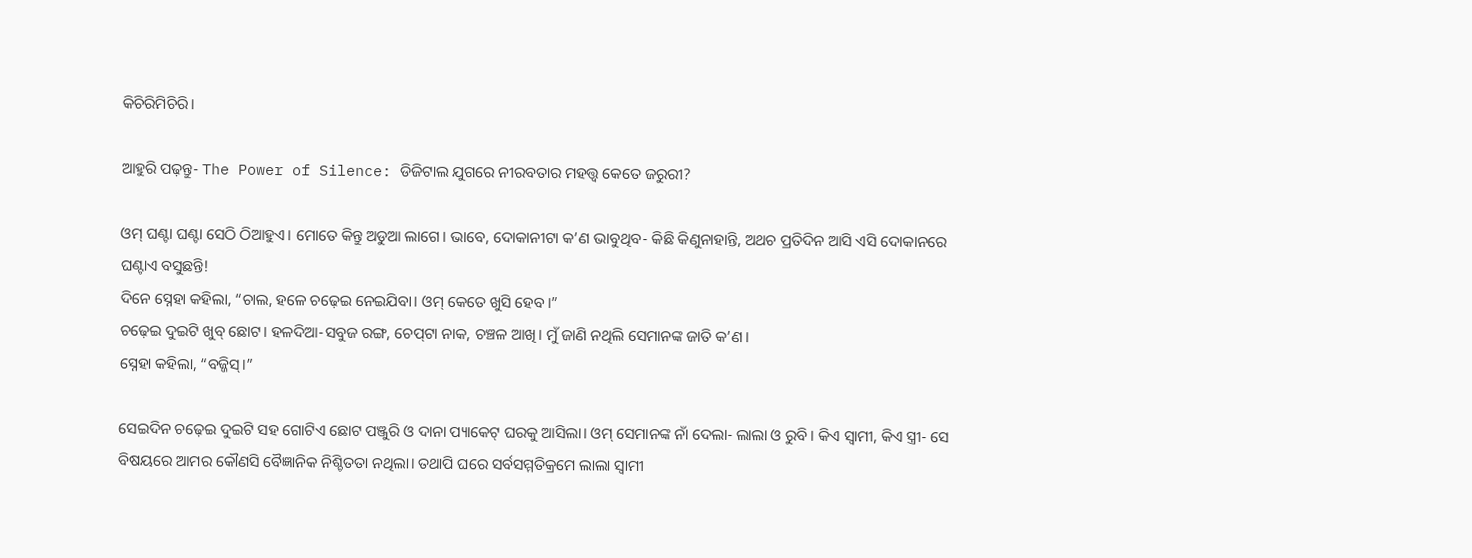କିଚିରିମିଚିରି।

ଆହୁରି ପଢ଼ନ୍ତୁ- The Power of Silence: ଡିଜିଟାଲ ଯୁଗରେ ନୀରବତାର ମହତ୍ତ୍ୱ କେତେ ଜରୁରୀ?

ଓମ୍‌ ଘଣ୍ଟା ଘଣ୍ଟା ସେଠି ଠିଆହୁଏ। ମୋତେ କିନ୍ତୁ ଅଡୁଆ ଲାଗେ। ଭାବେ, ଦୋକାନୀଟା କ’ଣ ଭାବୁଥିବ- କିଛି କିଣୁନାହାନ୍ତି, ଅଥଚ ପ୍ରତିଦିନ ଆସି ଏସି ଦୋକାନରେ ଘଣ୍ଟାଏ ବସୁଛନ୍ତି!
ଦିନେ ସ୍ନେହା କହିଲା, “ଚାଲ, ହଳେ ଚଢ଼େଇ ନେଇଯିବା। ଓମ୍‌ କେତେ ଖୁସି ହେବ।”
ଚଢ଼େଇ ଦୁଇଟି ଖୁବ୍‌ ଛୋଟ। ହଳଦିଆ-ସବୁଜ ରଙ୍ଗ, ଚେପ୍‌ଟା ନାକ, ଚଞ୍ଚଳ ଆଖି। ମୁଁ ଜାଣି ନଥିଲି ସେମାନଙ୍କ ଜାତି କ’ଣ।
ସ୍ନେହା କହିଲା, “ବଜ୍ଜିସ୍‌।”

ସେଇଦିନ ଚଢ଼େଇ ଦୁଇଟି ସହ ଗୋଟିଏ ଛୋଟ ପଞ୍ଜୁରି ଓ ଦାନା ପ୍ୟାକେଟ୍‌ ଘରକୁ ଆସିଲା। ଓମ୍‌ ସେମାନଙ୍କ ନାଁ ଦେଲା- ଲାଲା ଓ ରୁବି। କିଏ ସ୍ୱାମୀ, କିଏ ସ୍ତ୍ରୀ- ସେ ବିଷୟରେ ଆମର କୌଣସି ବୈଜ୍ଞାନିକ ନିଶ୍ଚିତତା ନଥିଲା। ତଥାପି ଘରେ ସର୍ବସମ୍ମତିକ୍ରମେ ଲାଲା ସ୍ୱାମୀ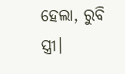ହେଲା, ରୁବି ସ୍ତ୍ରୀ।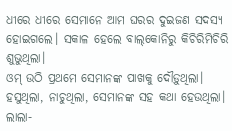ଧୀରେ ଧୀରେ ସେମାନେ ଆମ ଘରର ଦୁଇଜଣ ସଦସ୍ୟ ହୋଇଗଲେ। ସକାଳ ହେଲେ ବାଲ୍‌କୋନିରୁ କିଚିରିମିଚିରି ଶୁଭୁଥିଲା।
ଓମ୍‌ ଉଠି ପ୍ରଥମେ ସେମାନଙ୍କ ପାଖକୁ ଦୌଡ଼ୁଥିଲା। ହସୁଥିଲା, ନାଚୁଥିଲା, ସେମାନଙ୍କ ସହ କଥା ହେଉଥିଲା। ଲାଲା-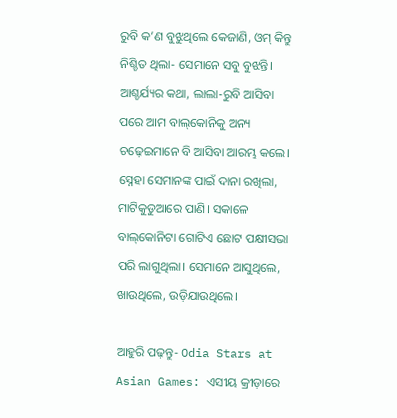ରୁବି କ’ଣ ବୁଝୁଥିଲେ କେଜାଣି, ଓମ୍‌ କିନ୍ତୁ ନିଶ୍ଚିତ ଥିଲା- ସେମାନେ ସବୁ ବୁଝନ୍ତି।
ଆଶ୍ଚର୍ଯ୍ୟର କଥା, ଲାଲା-ରୁବି ଆସିବା ପରେ ଆମ ବାଲ୍‌କୋନିକୁ ଅନ୍ୟ ଚଢ଼େଇମାନେ ବି ଆସିବା ଆରମ୍ଭ କଲେ। ସ୍ନେହା ସେମାନଙ୍କ ପାଇଁ ଦାନା ରଖିଲା, ମାଟିକୁଡୁଆରେ ପାଣି। ସକାଳେ ବାଲ୍‌କୋନିଟା ଗୋଟିଏ ଛୋଟ ପକ୍ଷୀସଭା ପରି ଲାଗୁଥିଲା। ସେମାନେ ଆସୁଥିଲେ, ଖାଉଥିଲେ, ଉଡ଼ିଯାଉଥିଲେ।

ଆହୁରି ପଢ଼ନ୍ତୁ- Odia Stars at Asian Games: ଏସୀୟ କ୍ରୀଡ଼ାରେ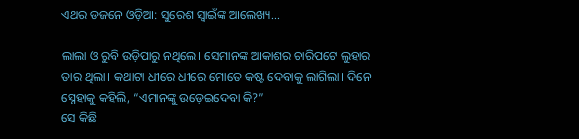ଏଥର ଡଜନେ ଓଡ଼ିଆ: ସୁରେଶ ସ୍ବାଇଁଙ୍କ ଆଲେଖ୍ୟ...

ଲାଲା ଓ ରୁବି ଉଡ଼ିପାରୁ ନଥିଲେ। ସେମାନଙ୍କ ଆକାଶର ଚାରିପଟେ ଲୁହାର ତାର ଥିଲା। କଥାଟା ଧୀରେ ଧୀରେ ମୋତେ କଷ୍ଟ ଦେବାକୁ ଲାଗିଲା। ଦିନେ ସ୍ନେହାକୁ କହିଲି, “ଏମାନଙ୍କୁ ଉଡ଼େଇଦେବା କି?”
ସେ କିଛି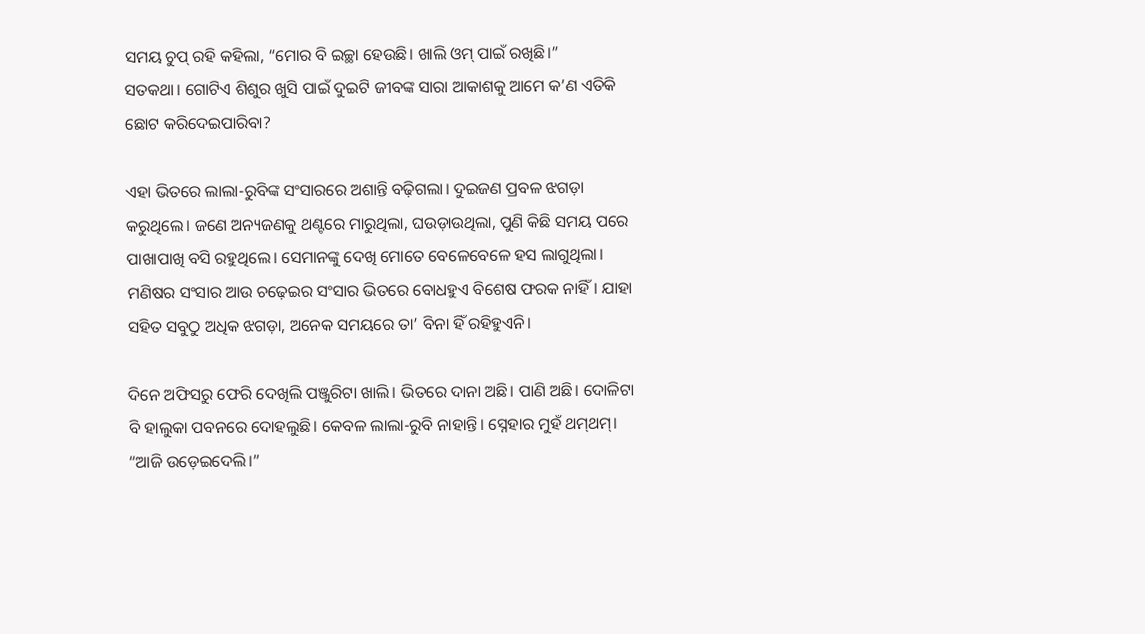ସମୟ ଚୁପ୍‌ ରହି କହିଲା, “ମୋର ବି ଇଚ୍ଛା ହେଉଛି। ଖାଲି ଓମ୍‌ ପାଇଁ ରଖିଛି।”
ସତକଥା। ଗୋଟିଏ ଶିଶୁର ଖୁସି ପାଇଁ ଦୁଇଟି ଜୀବଙ୍କ ସାରା ଆକାଶକୁ ଆମେ କ’ଣ ଏତିକି ଛୋଟ କରିଦେଇପାରିବା?

ଏହା ଭିତରେ ଲାଲା-ରୁବିଙ୍କ ସଂସାରରେ ଅଶାନ୍ତି ବଢ଼ିଗଲା। ଦୁଇଜଣ ପ୍ରବଳ ଝଗଡ଼ା କରୁଥିଲେ। ଜଣେ ଅନ୍ୟଜଣକୁ ଥଣ୍ଟରେ ମାରୁଥିଲା, ଘଉଡ଼ାଉଥିଲା, ପୁଣି କିଛି ସମୟ ପରେ ପାଖାପାଖି ବସି ରହୁଥିଲେ। ସେମାନଙ୍କୁ ଦେଖି ମୋତେ ବେଳେବେଳେ ହସ ଲାଗୁଥିଲା। ମଣିଷର ସଂସାର ଆଉ ଚଢ଼େଇର ସଂସାର ଭିତରେ ବୋଧହୁଏ ବିଶେଷ ଫରକ ନାହିଁ। ଯାହା ସହିତ ସବୁଠୁ ଅଧିକ ଝଗଡ଼ା, ଅନେକ ସମୟରେ ତା’ ବିନା ହିଁ ରହିହୁଏନି।

ଦିନେ ଅଫିସରୁ ଫେରି ଦେଖିଲି ପଞ୍ଜୁରିଟା ଖାଲି। ଭିତରେ ଦାନା ଅଛି। ପାଣି ଅଛି। ଦୋଳିଟା ବି ହାଲୁକା ପବନରେ ଦୋହଲୁଛି। କେବଳ ଲାଲା-ରୁବି ନାହାନ୍ତି। ସ୍ନେହାର ମୁହଁ ଥମ୍‌ଥମ୍‌।
“ଆଜି ଉଡ଼େଇଦେଲି।”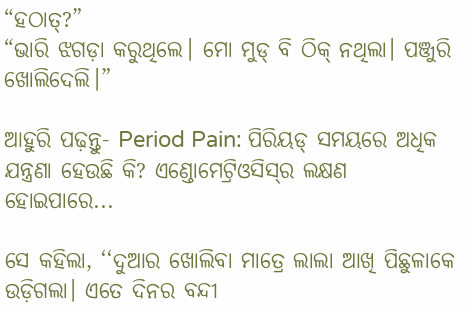“ହଠାତ୍‌?”
“ଭାରି ଝଗଡ଼ା କରୁଥିଲେ। ମୋ ମୁଡ୍‌ ବି ଠିକ୍‌ ନଥିଲା। ପଞ୍ଜୁରି ଖୋଲିଦେଲି।”

ଆହୁରି ପଢ଼ନ୍ତୁ- Period Pain: ପିରିୟଡ୍‌ ସମୟରେ ଅଧିକ ଯନ୍ତ୍ରଣା ହେଉଛି କି? ଏଣ୍ଡୋମେଟ୍ରିଓସିସ୍‌ର ଲକ୍ଷଣ ହୋଇପାରେ...

ସେ କହିଲା, ‘‘ଦୁଆର ଖୋଲିବା ମାତ୍ରେ ଲାଲା ଆଖି ପିଛୁଳାକେ ଉଡ଼ିଗଲା। ଏତେ ଦିନର ବନ୍ଦୀ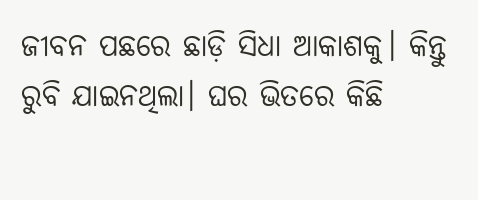ଜୀବନ ପଛରେ ଛାଡ଼ି ସିଧା ଆକାଶକୁ। କିନ୍ତୁ ରୁବି ଯାଇନଥିଲା। ଘର ଭିତରେ କିଛି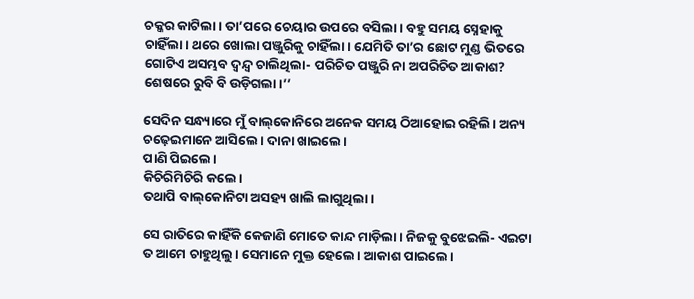ଚକ୍କର କାଟିଲା। ତା’ପରେ ଚେୟାର ଉପରେ ବସିଲା। ବହୁ ସମୟ ସ୍ନେହାକୁ ଚାହିଁଲା। ଥରେ ଖୋଲା ପଞ୍ଜୁରିକୁ ଚାହିଁଲା। ଯେମିତି ତା’ର ଛୋଟ ମୁଣ୍ଡ ଭିତରେ ଗୋଟିଏ ଅସମ୍ଭବ ଦ୍ୱନ୍ଦ୍ୱ ଚାଲିଥିଲା- ପରିଚିତ ପଞ୍ଜୁରି ନା ଅପରିଚିତ ଆକାଶ? ଶେଷରେ ରୁବି ବି ଉଡ଼ିଗଲା।’’

ସେଦିନ ସନ୍ଧ୍ୟାରେ ମୁଁ ବାଲ୍‌କୋନିରେ ଅନେକ ସମୟ ଠିଆହୋଇ ରହିଲି। ଅନ୍ୟ ଚଢ଼େଇମାନେ ଆସିଲେ। ଦାନା ଖାଇଲେ।
ପାଣି ପିଇଲେ।
କିଚିରିମିଚିରି କଲେ।
ତଥାପି ବାଲ୍‌କୋନିଟା ଅସହ୍ୟ ଖାଲି ଲାଗୁଥିଲା।

ସେ ରାତିରେ କାହିଁକି କେଜାଣି ମୋତେ କାନ୍ଦ ମାଡ଼ିଲା। ନିଜକୁ ବୁଝେଇଲି- ଏଇଟା ତ ଆମେ ଚାହୁଥିଲୁ। ସେମାନେ ମୁକ୍ତ ହେଲେ। ଆକାଶ ପାଇଲେ।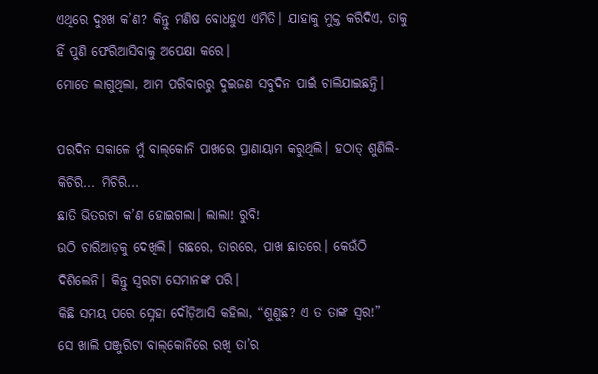ଏଥିରେ ଦୁଃଖ କ’ଣ? କିନ୍ତୁ ମଣିଷ ବୋଧହୁଏ ଏମିତି। ଯାହାକୁ ମୁକ୍ତ କରିଦିଏ, ତାକୁ ହିଁ ପୁଣି ଫେରିଆସିବାକୁ ଅପେକ୍ଷା କରେ।
ମୋତେ ଲାଗୁଥିଲା, ଆମ ପରିବାରରୁ ଦୁଇଜଣ ସବୁଦିନ ପାଇଁ ଚାଲିଯାଇଛନ୍ତି।

ପରଦିନ ସକାଳେ ମୁଁ ବାଲ୍‌କୋନି ପାଖରେ ପ୍ରାଣାୟାମ କରୁଥିଲି। ହଠାତ୍‌ ଶୁଣିଲି- କିଚିରି... ମିଚିରି...
ଛାତି ଭିତରଟା କ’ଣ ହୋଇଗଲା। ଲାଲା! ରୁବି!
ଉଠି ଚାରିଆଡ଼କୁ ଦେଖିଲି। ଗଛରେ, ତାରରେ, ପାଖ ଛାତରେ। କେଉଁଠି ଦିଶିଲେନି। କିନ୍ତୁ ସ୍ୱରଟା ସେମାନଙ୍କ ପରି।
କିଛି ସମୟ ପରେ ସ୍ନେହା ଦୌଡ଼ିଆସି କହିଲା, “ଶୁଣୁଛ? ଏ ତ ତାଙ୍କ ସ୍ୱର!”
ସେ ଖାଲି ପଞ୍ଜୁରିଟା ବାଲ୍‌କୋନିରେ ରଖି ତା’ର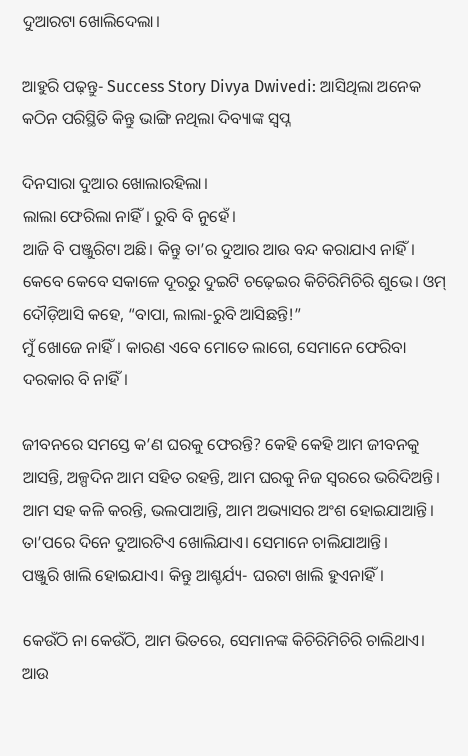ଦୁଆରଟା ଖୋଲିଦେଲା।

ଆହୁରି ପଢ଼ନ୍ତୁ- Success Story Divya Dwivedi: ଆସିଥିଲା ଅନେକ କଠିନ ପରିସ୍ଥିତି କିନ୍ତୁ ଭାଙ୍ଗି ନଥିଲା ଦିବ୍ୟାଙ୍କ ସ୍ବପ୍ନ

ଦିନସାରା ଦୁଆର ଖୋଲାରହିଲା।
ଲାଲା ଫେରିଲା ନାହିଁ। ରୁବି ବି ନୁହେଁ।
ଆଜି ବି ପଞ୍ଜୁରିଟା ଅଛି। କିନ୍ତୁ ତା’ର ଦୁଆର ଆଉ ବନ୍ଦ କରାଯାଏ ନାହିଁ।
କେବେ କେବେ ସକାଳେ ଦୂରରୁ ଦୁଇଟି ଚଢ଼େଇର କିଚିରିମିଚିରି ଶୁଭେ। ଓମ୍‌ ଦୌଡ଼ିଆସି କହେ, “ବାପା, ଲାଲା-ରୁବି ଆସିଛନ୍ତି!”
ମୁଁ ଖୋଜେ ନାହିଁ। କାରଣ ଏବେ ମୋତେ ଲାଗେ, ସେମାନେ ଫେରିବା ଦରକାର ବି ନାହିଁ।

ଜୀବନରେ ସମସ୍ତେ କ’ଣ ଘରକୁ ଫେରନ୍ତି? କେହି କେହି ଆମ ଜୀବନକୁ ଆସନ୍ତି, ଅଳ୍ପଦିନ ଆମ ସହିତ ରହନ୍ତି, ଆମ ଘରକୁ ନିଜ ସ୍ୱରରେ ଭରିଦିଅନ୍ତି। ଆମ ସହ କଳି କରନ୍ତି, ଭଲପାଆନ୍ତି, ଆମ ଅଭ୍ୟାସର ଅଂଶ ହୋଇଯାଆନ୍ତି। ତା’ପରେ ଦିନେ ଦୁଆରଟିଏ ଖୋଲିଯାଏ। ସେମାନେ ଚାଲିଯାଆନ୍ତି।
ପଞ୍ଜୁରି ଖାଲି ହୋଇଯାଏ। କିନ୍ତୁ ଆଶ୍ଚର୍ଯ୍ୟ- ଘରଟା ଖାଲି ହୁଏନାହିଁ।

କେଉଁଠି ନା କେଉଁଠି, ଆମ ଭିତରେ, ସେମାନଙ୍କ କିଚିରିମିଚିରି ଚାଲିଥାଏ।
ଆଉ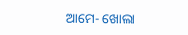ଆମେ- ଖୋଲା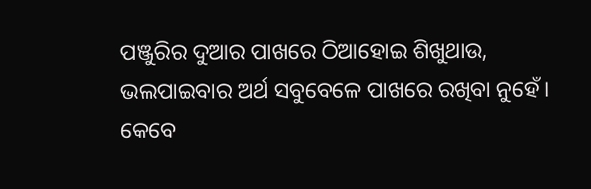ପଞ୍ଜୁରିର ଦୁଆର ପାଖରେ ଠିଆହୋଇ ଶିଖୁଥାଉ, ଭଲପାଇବାର ଅର୍ଥ ସବୁବେଳେ ପାଖରେ ରଖିବା ନୁହେଁ। କେବେ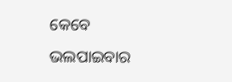କେବେ ଭଲପାଇବାର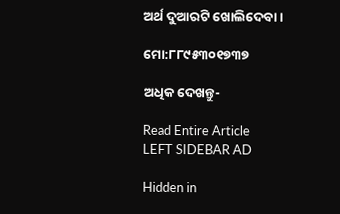ଅର୍ଥ ଦୁଆରଟି ଖୋଲିଦେବା।

ମୋ:୮୮୯୫୩୦୧୭୩୭

ଅଧିକ ଦେଖନ୍ତୁ-

Read Entire Article
LEFT SIDEBAR AD

Hidden in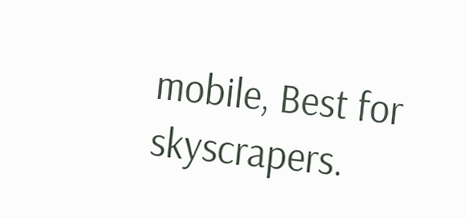mobile, Best for skyscrapers.